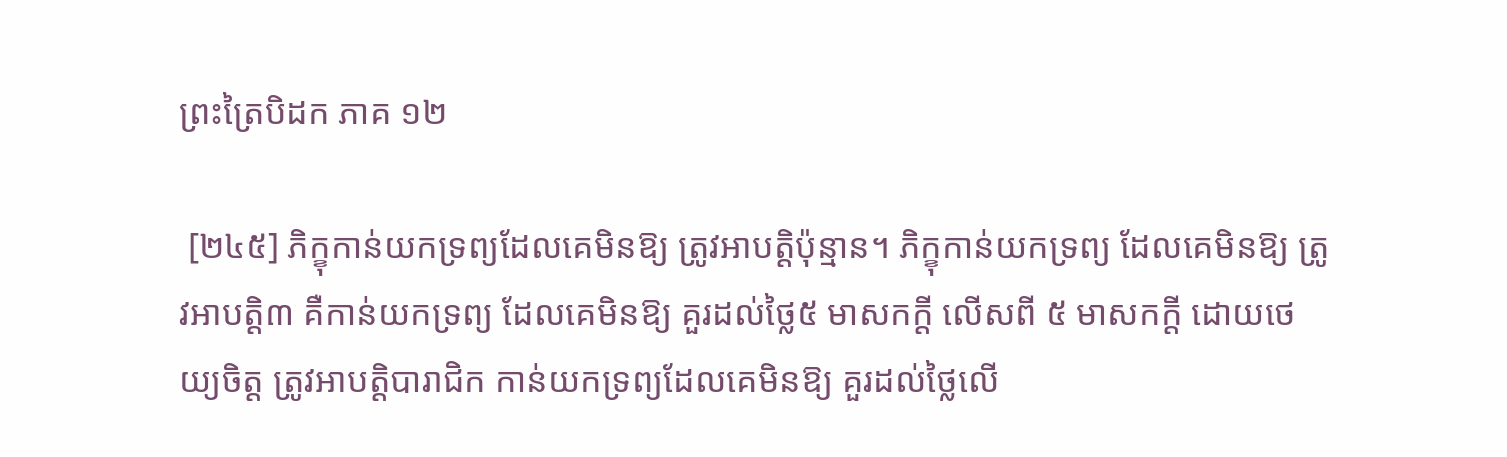ព្រះត្រៃបិដក ភាគ ១២

 [២៤៥] ភិក្ខុកាន់យកទ្រព្យដែលគេមិនឱ្យ ត្រូវអាបត្ដិប៉ុន្មាន។ ភិក្ខុកាន់យកទ្រព្យ ដែលគេមិនឱ្យ ត្រូវអាបត្ដិ៣ គឺកាន់យកទ្រព្យ ដែលគេមិនឱ្យ គួរដល់ថ្លៃ៥ មាសកក្ដី លើសពី ៥ មាសកក្ដី ដោយថេយ្យចិត្ដ ត្រូវអាបត្ដិបារាជិក កាន់យកទ្រព្យដែលគេមិនឱ្យ គួរដល់ថ្លៃលើ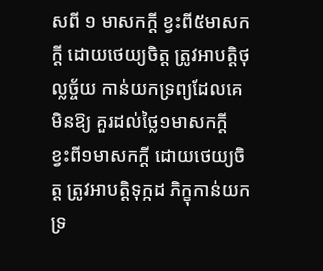សពី ១ មាសកក្ដី ខ្វះពី៥មាសកក្ដី ដោយថេយ្យចិត្ដ ត្រូវអាបត្ដិថុល្លច្ច័យ កាន់យកទ្រព្យដែលគេមិនឱ្យ គួរដល់ថ្លៃ១មាសកក្ដី ខ្វះពី១មាសកក្ដី ដោយថេយ្យចិត្ដ ត្រូវអាបត្ដិទុក្កដ ភិក្ខុកាន់យកទ្រ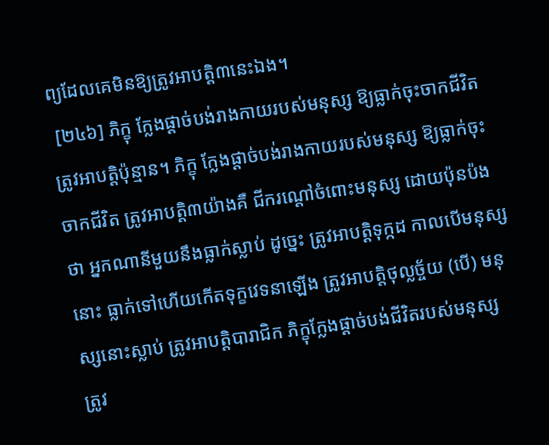ព្យដែលគេមិនឱ្យត្រូវអាបត្ដិ៣នេះឯង។
 [២៤៦] ភិក្ខុ ក្លែងផ្ដាច់បង់រាងកាយរបស់មនុស្ស ឱ្យធ្លាក់ចុះចាកជីវិត ត្រូវអាបត្ដិប៉ុន្មាន។ ភិក្ខុ ក្លែងផ្ដាច់បង់រាងកាយរបស់មនុស្ស ឱ្យធ្លាក់ចុះចាកជីវិត ត្រូវអាបត្ដិ៣យ៉ាងគឺ ជីករណ្ដៅចំពោះមនុស្ស ដោយប៉ុនប៉ងថា អ្នកណានីមួយនឹងធ្លាក់ស្លាប់ ដូច្នេះ ត្រូវអាបត្ដិទុក្កដ កាលបើមនុស្សនោះ ធ្លាក់ទៅហើយកើតទុក្ខវេទនាឡើង ត្រូវអាបត្ដិថុល្លច្ច័យ (បើ) មនុស្សនោះស្លាប់ ត្រូវអាបត្ដិបារាជិក ភិក្ខុក្លែងផ្ដាច់បង់ជីវិតរបស់មនុស្ស ត្រូវ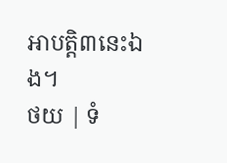អាបត្ដិ៣នេះឯង។
ថយ | ទំ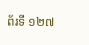ព័រទី ១២៧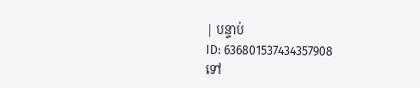| បន្ទាប់
ID: 636801537434357908
ទៅ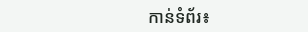កាន់ទំព័រ៖